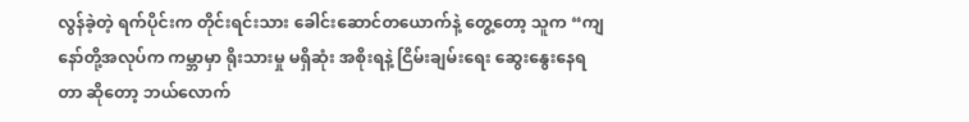လွန်ခဲ့တဲ့ ရက်ပိုင်းက တိုင်းရင်းသား ခေါင်းဆောင်တယောက်နဲ့ တွေ့တော့ သူက “ကျနော်တို့အလုပ်က ကမ္ဘာမှာ ရိုးသားမှု မရှိဆုံး အစိုးရနဲ့ ငြိမ်းချမ်းရေး ဆွေးနွေးနေရတာ ဆိုတော့ ဘယ်လောက်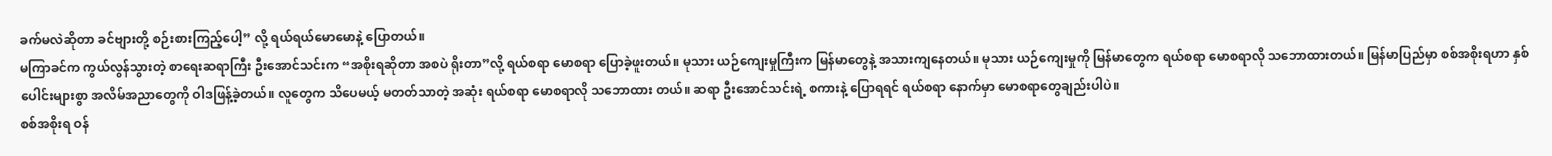ခက်မလဲဆိုတာ ခင်ဗျားတို့ စဉ်းစားကြည့်ပေါ့” လို့ ရယ်ရယ်မောမောနဲ့ ပြောတယ်။
မကြာခင်က ကွယ်လွန်သွားတဲ့ စာရေးဆရာကြီး ဦးအောင်သင်းက “အစိုးရဆိုတာ အစပဲ ရိုးတာ”လို့ ရယ်စရာ မောစရာ ပြောခဲ့ဖူးတယ်။ မုသား ယဉ်ကျေးမှုကြီးက မြန်မာတွေနဲ့ အသားကျနေတယ်။ မုသား ယဉ်ကျေးမှုကို မြန်မာတွေက ရယ်စရာ မောစရာလို သဘောထားတယ်။ မြန်မာပြည်မှာ စစ်အစိုးရဟာ နှစ်ပေါင်းများစွာ အလိမ်အညာတွေကို ဝါဒဖြန့်ခဲ့တယ်။ လူတွေက သိပေမယ့် မတတ်သာတဲ့ အဆုံး ရယ်စရာ မောစရာလို သဘောထား တယ်။ ဆရာ ဦးအောင်သင်းရဲ့ စကားနဲ့ ပြောရရင် ရယ်စရာ နောက်မှာ မောစရာတွေချည်းပါပဲ။
စစ်အစိုးရ ဝန်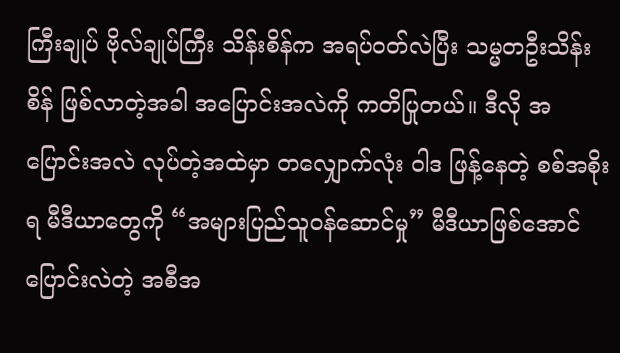ကြီးချုပ် ဗိုလ်ချုပ်ကြီး သိန်းစိန်က အရပ်ဝတ်လဲပြီး သမ္မတဦးသိန်းစိန် ဖြစ်လာတဲ့အခါ အပြောင်းအလဲကို ကတိပြုတယ်။ ဒီလို အပြောင်းအလဲ လုပ်တဲ့အထဲမှာ တလျှောက်လုံး ဝါဒ ဖြန့်နေတဲ့ စစ်အစိုးရ မီဒီယာတွေကို “အများပြည်သူဝန်ဆောင်မှု” မီဒီယာဖြစ်အောင် ပြောင်းလဲတဲ့ အစီအ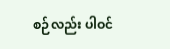စဉ်လည်း ပါဝင်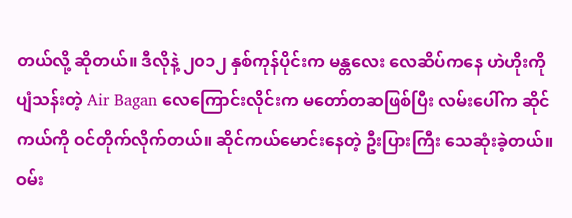တယ်လို့ ဆိုတယ်။ ဒီလိုနဲ့ ၂၀၁၂ နှစ်ကုန်ပိုင်းက မန္တလေး လေဆိပ်ကနေ ဟဲဟိုးကို ပျံသန်းတဲ့ Air Bagan လေကြောင်းလိုင်းက မတော်တဆဖြစ်ပြီး လမ်းပေါ်က ဆိုင်ကယ်ကို ဝင်တိုက်လိုက်တယ်။ ဆိုင်ကယ်မောင်းနေတဲ့ ဦးပြားကြီး သေဆုံးခဲ့တယ်။
ဝမ်း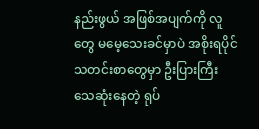နည်းဖွယ် အဖြစ်အပျက်ကို လူတွေ မမေ့သေးခင်မှာပဲ အစိုးရပိုင် သတင်းစာတွေမှာ ဦးပြားကြီး သေဆုံးနေတဲ့ ရုပ်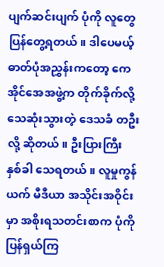ပျက်ဆင်းပျက် ပုံကို လူတွေ ပြန်တွေ့ရတယ်။ ဒါပေမယ့် ဓာတ်ပုံအညွှန်းကတော့ ကေအိုင်အေအဖွဲ့က တိုက်ခိုက်လို့ သေဆုံးသွားတဲ့ ဒေသခံ တဦးလို့ ဆိုတယ်။ ဦးပြားကြီး နှစ်ခါ သေရတယ်။ လူမှုကွန်ယက် မီဒီယာ အသိုင်းအဝိုင်းမှာ အစိုးရသတင်းစာက ပုံကို ပြန်ရှယ်ကြ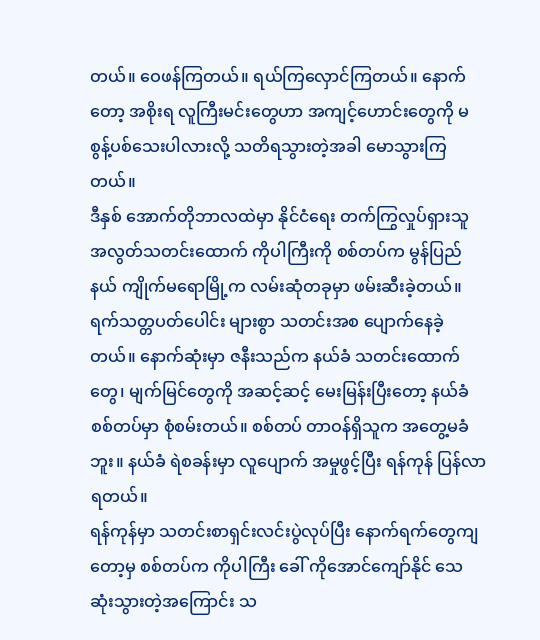တယ်။ ဝေဖန်ကြတယ်။ ရယ်ကြလှောင်ကြတယ်။ နောက်တော့ အစိုးရ လူကြီးမင်းတွေဟာ အကျင့်ဟောင်းတွေကို မစွန့်ပစ်သေးပါလားလို့ သတိရသွားတဲ့အခါ မောသွားကြတယ်။
ဒီနှစ် အောက်တိုဘာလထဲမှာ နိုင်ငံရေး တက်ကြွလှုပ်ရှားသူ အလွတ်သတင်းထောက် ကိုပါကြီးကို စစ်တပ်က မွန်ပြည်နယ် ကျိုက်မရောမြို့က လမ်းဆုံတခုမှာ ဖမ်းဆီးခဲ့တယ်။ ရက်သတ္တပတ်ပေါင်း များစွာ သတင်းအစ ပျောက်နေခဲ့တယ်။ နောက်ဆုံးမှာ ဇနီးသည်က နယ်ခံ သတင်းထောက်တွေ၊ မျက်မြင်တွေကို အဆင့်ဆင့် မေးမြန်းပြီးတော့ နယ်ခံ စစ်တပ်မှာ စုံစမ်းတယ်။ စစ်တပ် တာဝန်ရှိသူက အတွေ့မခံဘူး။ နယ်ခံ ရဲစခန်းမှာ လူပျောက် အမှုဖွင့်ပြီး ရန်ကုန် ပြန်လာရတယ်။
ရန်ကုန်မှာ သတင်းစာရှင်းလင်းပွဲလုပ်ပြီး နောက်ရက်တွေကျတော့မှ စစ်တပ်က ကိုပါကြီး ခေါ် ကိုအောင်ကျော်နိုင် သေဆုံးသွားတဲ့အကြောင်း သ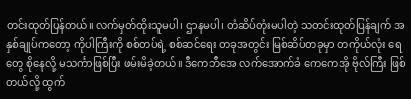တင်းထုတ်ပြန်တယ်။ လက်မှတ်ထိုးသူမပါ၊ ဌာနမပါ၊ တံဆိပ်တုံးမပါတဲ့ သတင်းထုတ်ပြန်ချက် အနှစ်ချုပ်ကတော့ ကိုပါကြီးကို စစ်တပ်ရဲ့ စစ်ဆင်ရေး တခုအတွင်း မြစ်ဆိပ်တခုမှာ တကိုယ်လုံး ရေတွေ စိုနေလို့ မသင်္ကာဖြစ်ပြီး ဖမ်းမိခဲ့တယ်။ ဒီကေဘီအေ လက်အောက်ခံ ကေကေအို ဗိုလ်ကြီး ဖြစ်တယ်လို့ ထွက်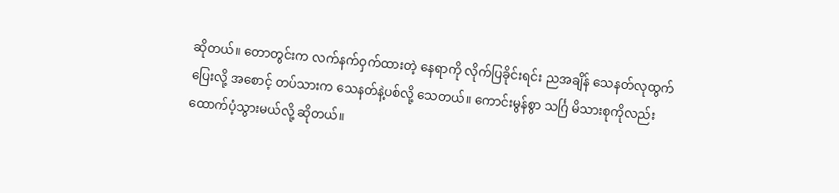ဆိုတယ်။ တောတွင်းက လက်နက်ဝှက်ထားတဲ့ နေရာကို လိုက်ပြခိုင်းရင်း ညအချိန် သေနတ်လုထွက်ပြေးလို့ အစောင့် တပ်သားက သေနတ်နဲ့ပစ်လို့ သေတယ်။ ကောင်းမွန်စွာ သင်္ဂြ မိသားစုကိုလည်း ထောက်ပံ့သွားမယ်လို့ ဆိုတယ်။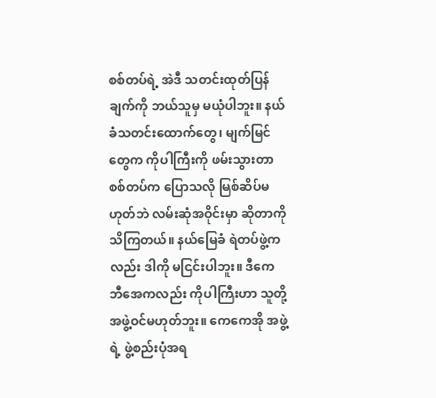စစ်တပ်ရဲ့ အဲဒီ သတင်းထုတ်ပြန်ချက်ကို ဘယ်သူမှ မယုံပါဘူး။ နယ်ခံသတင်းထောက်တွေ၊ မျက်မြင်တွေက ကိုပါကြီးကို ဖမ်းသွားတာ စစ်တပ်က ပြောသလို မြစ်ဆိပ်မဟုတ်ဘဲ လမ်းဆုံအဝိုင်းမှာ ဆိုတာကို သိကြတယ်။ နယ်မြေခံ ရဲတပ်ဖွဲ့ကလည်း ဒါကို မငြင်းပါဘူး။ ဒီကေဘီအေကလည်း ကိုပါကြီးဟာ သူတို့ အဖွဲ့ဝင်မဟုတ်ဘူး။ ကေကေအို အဖွဲ့ရဲ့ ဖွဲ့စည်းပုံအရ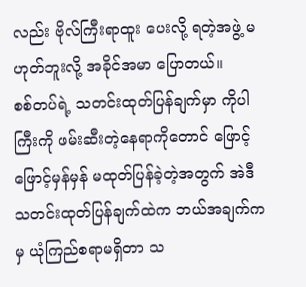လည်း ဗိုလ်ကြီးရာထူး ပေးလို့ ရတဲ့အဖွဲ့ မဟုတ်ဘူးလို့ အခိုင်အမာ ပြောတယ်။
စစ်တပ်ရဲ့ သတင်းထုတ်ပြန်ချက်မှာ ကိုပါကြီးကို ဖမ်းဆီးတဲ့နေရာကိုတောင် ဖြောင့်ဖြောင့်မှန်မှန် မထုတ်ပြန်ခဲ့တဲ့အတွက် အဲဒီ သတင်းထုတ်ပြန်ချက်ထဲက ဘယ်အချက်ကမှ ယုံကြည်စရာမရှိတာ သ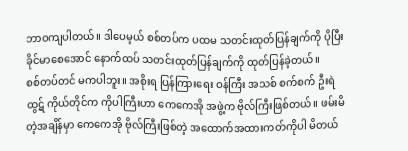ဘာဝကျပါတယ်။ ဒါပေမ့ယ် စစ်တပ်က ပထမ သတင်းထုတ်ပြန်ချက်ကို ပိုပြီး ခိုင်မာစေအောင် နောက်ထပ် သတင်းထုတ်ပြန်ချက်ကို ထုတ်ပြန်ခဲ့တယ်။
စစ်တပ်တင် မကပါဘူး။ အစိုးရ ပြန်ကြားရေး ဝန်ကြီး အသစ် စက်စက် ဦးရဲထွဋ် ကိုယ်တိုင်က ကိုပါကြီးဟာ ကေကေအို အဖွဲ့က ဗိုလ်ကြီးဖြစ်တယ်။ ဖမ်းမိတဲ့အချိန်မှာ ကေကေအို ဗိုလ်ကြီးဖြစ်တဲ့ အထောက်အထားကတ်ကိုပါ မိတယ်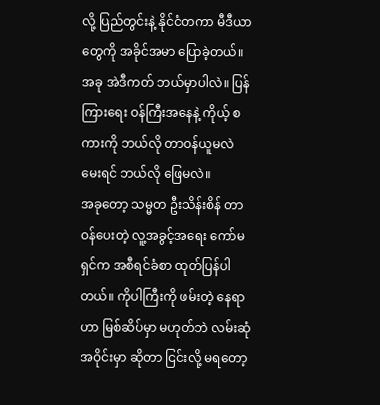လို့ ပြည်တွင်းနဲ့ နိုင်ငံတကာ မီဒီယာတွေကို အခိုင်အမာ ပြောခဲ့တယ်။ အခု အဲဒီကတ် ဘယ်မှာပါလဲ။ ပြန်ကြားရေး ဝန်ကြီးအနေနဲ့ ကိုယ့် စကားကို ဘယ်လို တာဝန်ယူမလဲ မေးရင် ဘယ်လို ဖြေမလဲ။
အခုတော့ သမ္မတ ဦးသိန်းစိန် တာဝန်ပေးတဲ့ လူ့အခွင့်အရေး ကော်မရှင်က အစီရင်ခံစာ ထုတ်ပြန်ပါတယ်။ ကိုပါကြီးကို ဖမ်းတဲ့ နေရာဟာ မြစ်ဆိပ်မှာ မဟုတ်ဘဲ လမ်းဆုံ အဝိုင်းမှာ ဆိုတာ ငြင်းလို့ မရတော့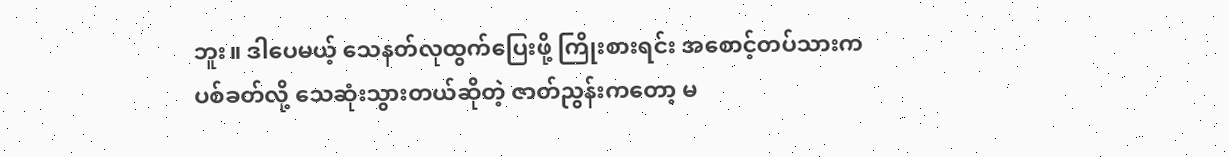ဘူး။ ဒါပေမယ့် သေနတ်လုထွက်ပြေးဖို့ ကြိုးစားရင်း အစောင့်တပ်သားက ပစ်ခတ်လို့ သေဆုံးသွားတယ်ဆိုတဲ့ ဇာတ်ညွန်းကတော့ မ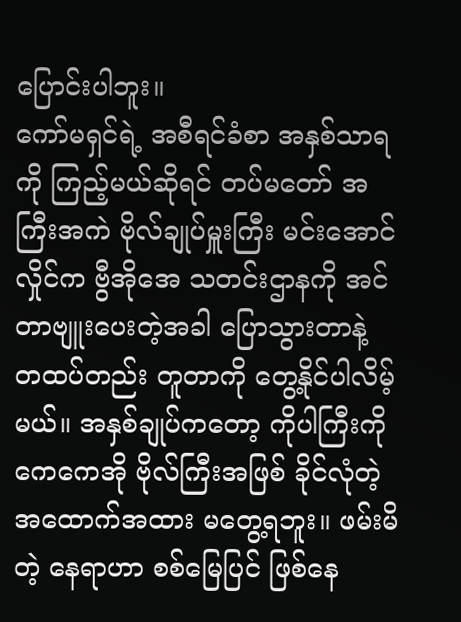ပြောင်းပါဘူး။
ကော်မရှင်ရဲ့ အစီရင်ခံစာ အနှစ်သာရကို ကြည့်မယ်ဆိုရင် တပ်မတော် အကြီးအကဲ ဗိုလ်ချုပ်မှူးကြီး မင်းအောင်လှိုင်က ဗွီအိုအေ သတင်းဌာနကို အင်တာဗျူးပေးတဲ့အခါ ပြောသွားတာနဲ့ တထပ်တည်း တူတာကို တွေ့နိုင်ပါလိမ့်မယ်။ အနှစ်ချုပ်ကတော့ ကိုပါကြီးကို ကေကေအို ဗိုလ်ကြီးအဖြစ် ခိုင်လုံတဲ့ အထောက်အထား မတွေ့ရဘူး။ ဖမ်းမိတဲ့ နေရာဟာ စစ်မြေပြင် ဖြစ်နေ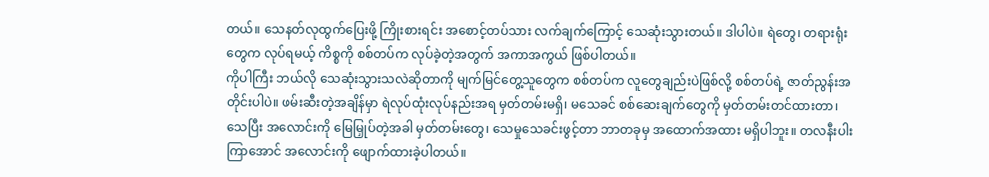တယ်။ သေနတ်လုထွက်ပြေးဖို့ ကြိုးစားရင်း အစောင့်တပ်သား လက်ချက်ကြောင့် သေဆုံးသွားတယ်။ ဒါပါပဲ။ ရဲတွေ၊ တရားရုံးတွေက လုပ်ရမယ့် ကိစ္စကို စစ်တပ်က လုပ်ခဲ့တဲ့အတွက် အကာအကွယ် ဖြစ်ပါတယ်။
ကိုပါကြီး ဘယ်လို သေဆုံးသွားသလဲဆိုတာကို မျက်မြင်တွေ့သူတွေက စစ်တပ်က လူတွေချည်းပဲဖြစ်လို့ စစ်တပ်ရဲ့ ဇာတ်ညွန်းအတိုင်းပါပဲ။ ဖမ်းဆီးတဲ့အချိန်မှာ ရဲလုပ်ထုံးလုပ်နည်းအရ မှတ်တမ်းမရှိ၊ မသေခင် စစ်ဆေးချက်တွေကို မှတ်တမ်းတင်ထားတာ၊ သေပြီး အလောင်းကို မြေမြှုပ်တဲ့အခါ မှတ်တမ်းတွေ၊ သေမှုသေခင်းဖွင့်တာ ဘာတခုမှ အထောက်အထား မရှိပါဘူး။ တလနီးပါးကြာအောင် အလောင်းကို ဖျောက်ထားခဲ့ပါတယ်။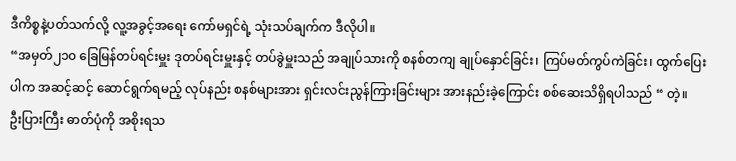ဒီကိစ္စနဲ့ပတ်သက်လို့ လူ့အခွင့်အရေး ကော်မရှင်ရဲ့ သုံးသပ်ချက်က ဒီလိုပါ။
“အမှတ်၂၁၀ ခြေမြန်တပ်ရင်းမှူး ဒုတပ်ရင်းမှူးနှင့် တပ်ခွဲမှူးသည် အချုပ်သားကို စနစ်တကျ ချုပ်နှောင်ခြင်း၊ ကြပ်မတ်ကွပ်ကဲခြင်း၊ ထွက်ပြေးပါက အဆင့်ဆင့် ဆောင်ရွက်ရမည့် လုပ်နည်း စနစ်များအား ရှင်းလင်းညွန်ကြားခြင်းများ အားနည်းခဲ့ကြောင်း စစ်ဆေးသိရှိရပါသည် “ တဲ့။
ဦးပြားကြီး ဓာတ်ပုံကို အစိုးရသ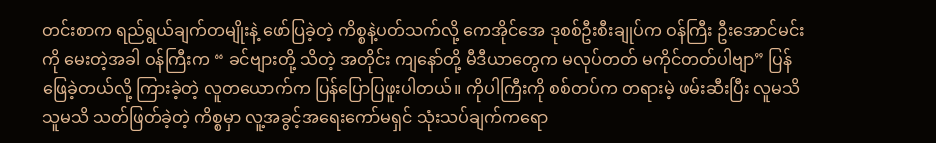တင်းစာက ရည်ရွယ်ချက်တမျိုးနဲ့ ဖော်ပြခဲ့တဲ့ ကိစ္စနဲ့ပတ်သက်လို့ ကေအိုင်အေ ဒုစစ်ဦးစီးချုပ်က ဝန်ကြီး ဦးအောင်မင်းကို မေးတဲ့အခါ ဝန်ကြီးက “ ခင်ဗျားတို့ သိတဲ့ အတိုင်း ကျနော်တို့ မီဒီယာတွေက မလုပ်တတ် မကိုင်တတ်ပါဗျာ” ပြန်ဖြေခဲ့တယ်လို့ ကြားခဲ့တဲ့ လူတယောက်က ပြန်ပြောပြဖူးပါတယ်။ ကိုပါကြီးကို စစ်တပ်က တရားမဲ့ ဖမ်းဆီးပြီး လူမသိ သူမသိ သတ်ဖြတ်ခဲ့တဲ့ ကိစ္စမှာ လူ့အခွင့်အရေးကော်မရှင် သုံးသပ်ချက်ကရော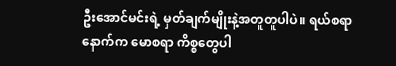ဦးအောင်မင်းရဲ့ မှတ်ချက်မျိုးနဲ့အတူတူပါပဲ။ ရယ်စရာ နောက်က မောစရာ ကိစ္စတွေပါ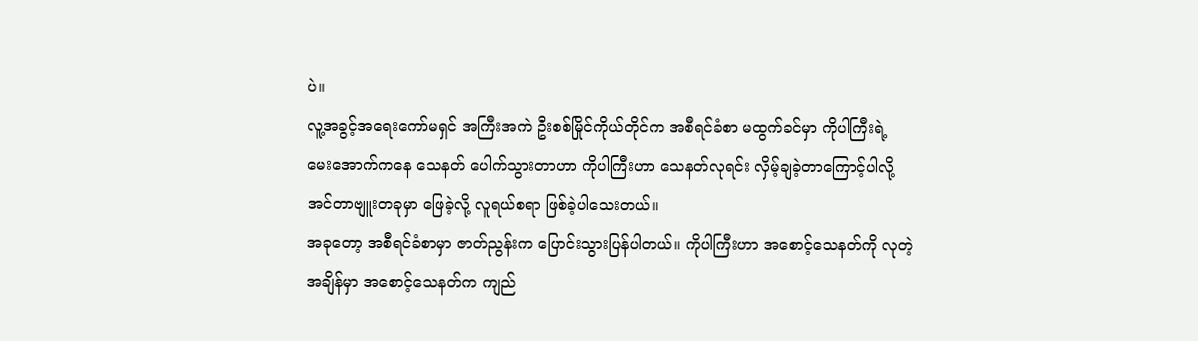ပဲ။
လူ့အခွင့်အရေးကော်မရှင် အကြီးအကဲ ဦးစစ်မြိုင်ကိုယ်တိုင်က အစီရင်ခံစာ မထွက်ခင်မှာ ကိုပါကြီးရဲ့ မေးအောက်ကနေ သေနတ် ပေါက်သွားတာဟာ ကိုပါကြီးဟာ သေနတ်လုရင်း လှိမ့်ချခဲ့တာကြောင့်ပါလို့ အင်တာဗျူးတခုမှာ ဖြေခဲ့လို့ လူရယ်စရာ ဖြစ်ခဲ့ပါသေးတယ်။
အခုတော့ အစီရင်ခံစာမှာ ဇာတ်ညွန်းက ပြောင်းသွားပြန်ပါတယ်။ ကိုပါကြီးဟာ အစောင့်သေနတ်ကို လုတဲ့အချိန်မှာ အစောင့်သေနတ်က ကျည်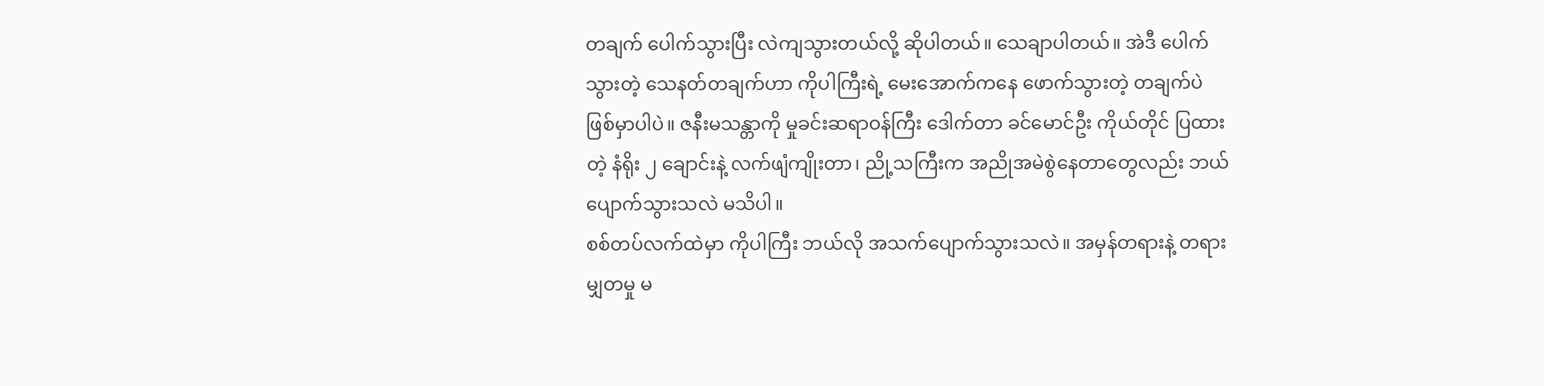တချက် ပေါက်သွားပြီး လဲကျသွားတယ်လို့ ဆိုပါတယ်။ သေချာပါတယ်။ အဲဒီ ပေါက်သွားတဲ့ သေနတ်တချက်ဟာ ကိုပါကြီးရဲ့ မေးအောက်ကနေ ဖောက်သွားတဲ့ တချက်ပဲ ဖြစ်မှာပါပဲ။ ဇနီးမသန္တာကို မှုခင်းဆရာဝန်ကြီး ဒေါက်တာ ခင်မောင်ဦး ကိုယ်တိုင် ပြထားတဲ့ နံရိုး ၂ ချောင်းနဲ့ လက်ဖျံကျိုးတာ၊ ညို့သကြီးက အညိုအမဲစွဲနေတာတွေလည်း ဘယ်ပျောက်သွားသလဲ မသိပါ။
စစ်တပ်လက်ထဲမှာ ကိုပါကြီး ဘယ်လို အသက်ပျောက်သွားသလဲ။ အမှန်တရားနဲ့ တရားမျှတမှု မ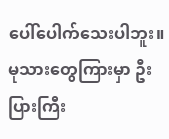ပေါ်ပေါက်သေးပါဘူး။ မုသားတွေကြားမှာ ဦးပြားကြီး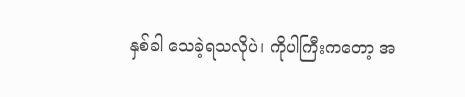နှစ်ခါ သေခဲ့ရသလိုပဲ၊ ကိုပါကြီးကတော့ အ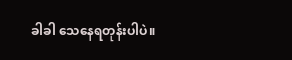ခါခါ သေနေရတုန်းပါပဲ။